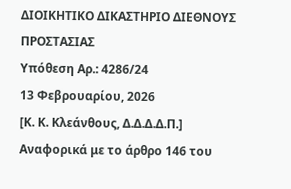ΔΙΟΙΚΗΤΙΚΟ ΔΙΚΑΣΤΗΡΙΟ ΔΙΕΘΝΟΥΣ ΠΡΟΣΤΑΣΙΑΣ
Υπόθεση Αρ.: 4286/24
13 Φεβρουαρίου, 2026
[Κ. Κ. Κλεάνθους, Δ.Δ.Δ.Δ.Π.]
Αναφορικά με το άρθρο 146 του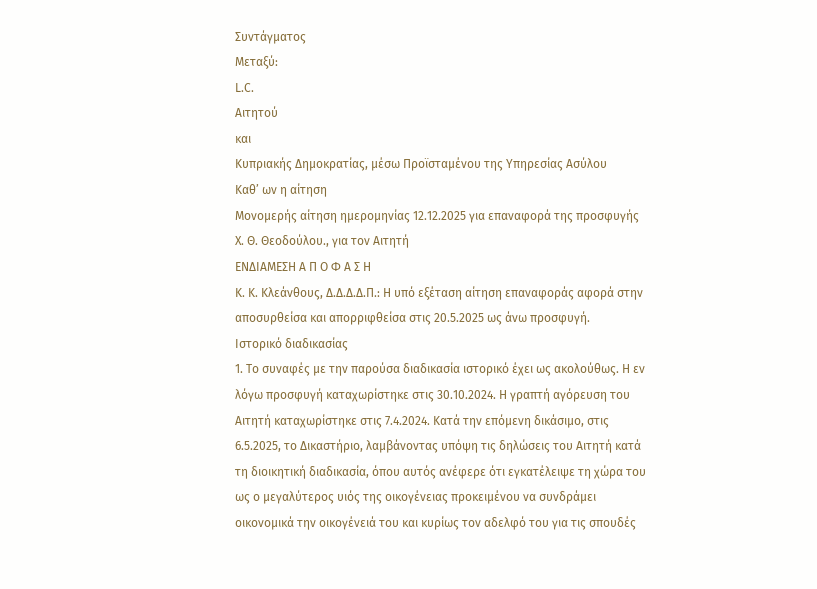Συντάγματος
Μεταξύ:
L.C.
Αιτητού
και
Κυπριακής Δημοκρατίας, μέσω Προϊσταμένου της Υπηρεσίας Ασύλου
Καθ’ ων η αίτηση
Μονομερής αίτηση ημερομηνίας 12.12.2025 για επαναφορά της προσφυγής
X. Θ. Θεοδούλου., για τον Αιτητή
ΕΝΔΙΑΜΕΣΗ Α Π Ο Φ Α Σ Η
Κ. Κ. Κλεάνθους, Δ.Δ.Δ.Δ.Π.: Η υπό εξέταση αίτηση επαναφοράς αφορά στην αποσυρθείσα και απορριφθείσα στις 20.5.2025 ως άνω προσφυγή.
Ιστορικό διαδικασίας
1. Το συναφές με την παρούσα διαδικασία ιστορικό έχει ως ακολούθως. Η εν λόγω προσφυγή καταχωρίστηκε στις 30.10.2024. Η γραπτή αγόρευση του Αιτητή καταχωρίστηκε στις 7.4.2024. Κατά την επόμενη δικάσιμο, στις 6.5.2025, το Δικαστήριο, λαμβάνοντας υπόψη τις δηλώσεις του Αιτητή κατά τη διοικητική διαδικασία, όπου αυτός ανέφερε ότι εγκατέλειψε τη χώρα του ως ο μεγαλύτερος υιός της οικογένειας προκειμένου να συνδράμει οικονομικά την οικογένειά του και κυρίως τον αδελφό του για τις σπουδές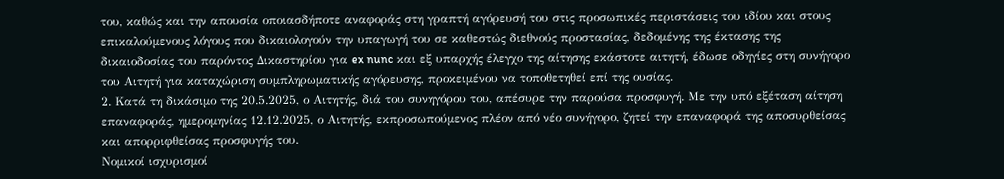του, καθώς και την απουσία οποιασδήποτε αναφοράς στη γραπτή αγόρευσή του στις προσωπικές περιστάσεις του ιδίου και στους επικαλούμενους λόγους που δικαιολογούν την υπαγωγή του σε καθεστώς διεθνούς προστασίας, δεδομένης της έκτασης της δικαιοδοσίας του παρόντος Δικαστηρίου για ex nunc και εξ υπαρχής έλεγχο της αίτησης εκάστοτε αιτητή, έδωσε οδηγίες στη συνήγορο του Αιτητή για καταχώριση συμπληρωματικής αγόρευσης, προκειμένου να τοποθετηθεί επί της ουσίας.
2. Κατά τη δικάσιμο της 20.5.2025, ο Αιτητής, διά του συνηγόρου του, απέσυρε την παρούσα προσφυγή. Με την υπό εξέταση αίτηση επαναφοράς, ημερομηνίας 12.12.2025, ο Αιτητής, εκπροσωπούμενος πλέον από νέο συνήγορο, ζητεί την επαναφορά της αποσυρθείσας και απορριφθείσας προσφυγής του.
Νομικοί ισχυρισμοί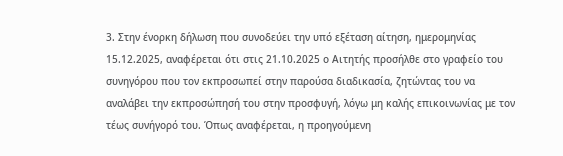3. Στην ένορκη δήλωση που συνοδεύει την υπό εξέταση αίτηση, ημερομηνίας 15.12.2025, αναφέρεται ότι στις 21.10.2025 ο Αιτητής προσήλθε στο γραφείο του συνηγόρου που τον εκπροσωπεί στην παρούσα διαδικασία, ζητώντας του να αναλάβει την εκπροσώπησή του στην προσφυγή, λόγω μη καλής επικοινωνίας με τον τέως συνήγορό του. Όπως αναφέρεται, η προηγούμενη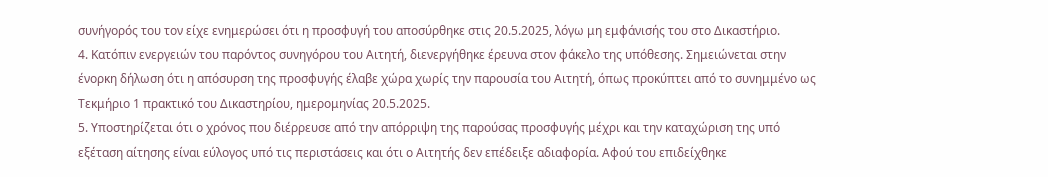συνήγορός του τον είχε ενημερώσει ότι η προσφυγή του αποσύρθηκε στις 20.5.2025, λόγω μη εμφάνισής του στο Δικαστήριο.
4. Κατόπιν ενεργειών του παρόντος συνηγόρου του Αιτητή, διενεργήθηκε έρευνα στον φάκελο της υπόθεσης. Σημειώνεται στην ένορκη δήλωση ότι η απόσυρση της προσφυγής έλαβε χώρα χωρίς την παρουσία του Αιτητή, όπως προκύπτει από το συνημμένο ως Τεκμήριο 1 πρακτικό του Δικαστηρίου, ημερομηνίας 20.5.2025.
5. Υποστηρίζεται ότι ο χρόνος που διέρρευσε από την απόρριψη της παρούσας προσφυγής μέχρι και την καταχώριση της υπό εξέταση αίτησης είναι εύλογος υπό τις περιστάσεις και ότι ο Αιτητής δεν επέδειξε αδιαφορία. Αφού του επιδείχθηκε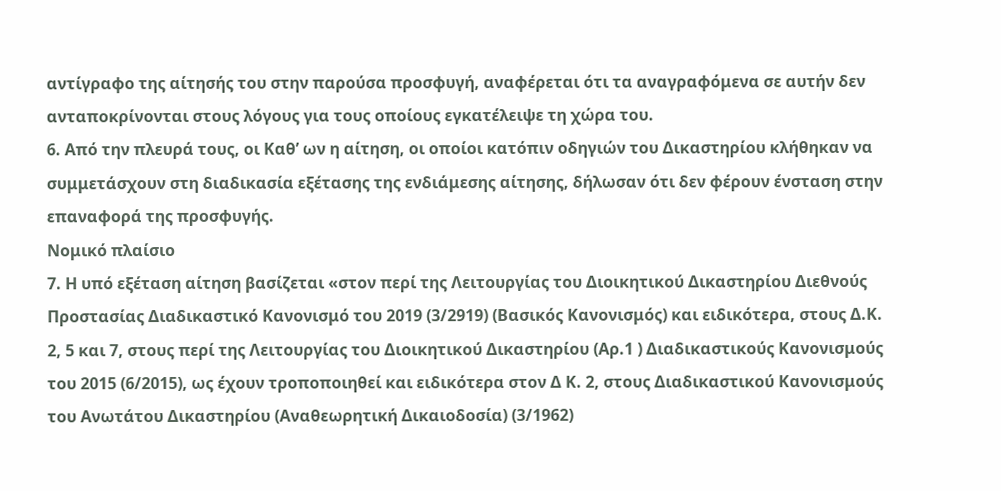αντίγραφο της αίτησής του στην παρούσα προσφυγή, αναφέρεται ότι τα αναγραφόμενα σε αυτήν δεν ανταποκρίνονται στους λόγους για τους οποίους εγκατέλειψε τη χώρα του.
6. Από την πλευρά τους, οι Καθ’ ων η αίτηση, οι οποίοι κατόπιν οδηγιών του Δικαστηρίου κλήθηκαν να συμμετάσχουν στη διαδικασία εξέτασης της ενδιάμεσης αίτησης, δήλωσαν ότι δεν φέρουν ένσταση στην επαναφορά της προσφυγής.
Νομικό πλαίσιο
7. Η υπό εξέταση αίτηση βασίζεται «στον περί της Λειτουργίας του Διοικητικού Δικαστηρίου Διεθνούς Προστασίας Διαδικαστικό Κανονισμό του 2019 (3/2919) (Βασικός Κανονισμός) και ειδικότερα, στους Δ.Κ. 2, 5 και 7, στους περί της Λειτουργίας του Διοικητικού Δικαστηρίου (Αρ.1 ) Διαδικαστικούς Κανονισμούς του 2015 (6/2015), ως έχουν τροποποιηθεί και ειδικότερα στον Δ Κ. 2, στους Διαδικαστικού Κανονισμούς του Ανωτάτου Δικαστηρίου (Αναθεωρητική Δικαιοδοσία) (3/1962)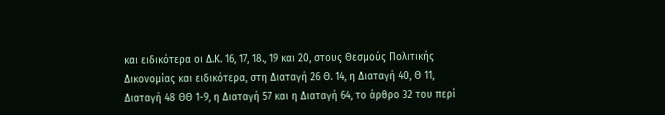και ειδικότερα οι Δ.Κ. 16, 17, 18., 19 και 20, στους Θεσμούς Πολιτικής Δικονομίας και ειδικότερα, στη Διαταγή 26 Θ. 14, η Διαταγή 40, Θ 11, Διαταγή 48 ΘΘ 1-9, η Διαταγή 57 και η Διαταγή 64, το άρθρο 32 του περί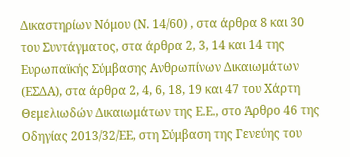Δικαστηρίων Νόμου (Ν. 14/60) , στα άρθρα 8 και 30 του Συντάγματος, στα άρθρα 2, 3, 14 και 14 της Ευρωπαϊκής Σύμβασης Ανθρωπίνων Δικαιωμάτων (ΕΣΔΑ), στα άρθρα 2, 4, 6, 18, 19 και 47 του Χάρτη Θεμελιωδών Δικαιωμάτων της Ε.Ε., στο Άρθρο 46 της Οδηγίας 2013/32/ΕΕ, στη Σύμβαση της Γενεύης του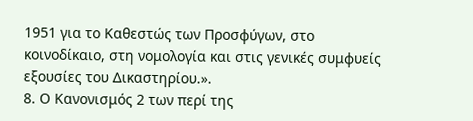1951 για το Καθεστώς των Προσφύγων, στο κοινοδίκαιο, στη νομολογία και στις γενικές συμφυείς εξουσίες του Δικαστηρίου.».
8. Ο Κανονισμός 2 των περί της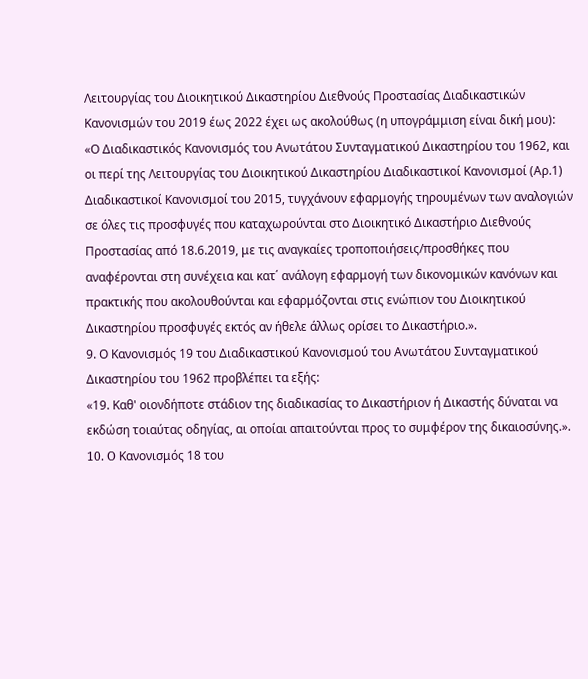Λειτουργίας του Διοικητικού Δικαστηρίου Διεθνούς Προστασίας Διαδικαστικών Κανονισμών του 2019 έως 2022 έχει ως ακολούθως (η υπογράμμιση είναι δική μου):
«Ο Διαδικαστικός Κανονισμός του Ανωτάτου Συνταγματικού Δικαστηρίου του 1962, και οι περί της Λειτουργίας του Διοικητικού Δικαστηρίου Διαδικαστικοί Κανονισμοί (Αρ.1) Διαδικαστικοί Κανονισμοί του 2015, τυγχάνουν εφαρμογής τηρουμένων των αναλογιών σε όλες τις προσφυγές που καταχωρούνται στο Διοικητικό Δικαστήριο Διεθνούς Προστασίας από 18.6.2019, με τις αναγκαίες τροποποιήσεις/προσθήκες που αναφέρονται στη συνέχεια και κατ΄ ανάλογη εφαρμογή των δικονομικών κανόνων και πρακτικής που ακολουθούνται και εφαρμόζονται στις ενώπιον του Διοικητικού Δικαστηρίου προσφυγές εκτός αν ήθελε άλλως ορίσει το Δικαστήριο.».
9. Ο Κανονισμός 19 του Διαδικαστικού Κανονισμού του Ανωτάτου Συνταγματικού Δικαστηρίου του 1962 προβλέπει τα εξής:
«19. Καθ' οιονδήποτε στάδιον της διαδικασίας το Δικαστήριον ή Δικαστής δύναται να εκδώση τοιαύτας οδηγίας, αι οποίαι απαιτούνται προς το συμφέρον της δικαιοσύνης.».
10. O Κανονισμός 18 του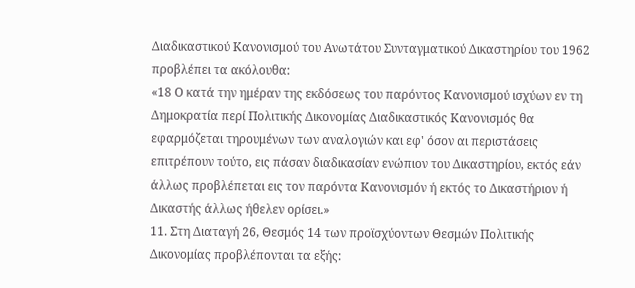Διαδικαστικού Κανονισμού του Ανωτάτου Συνταγματικού Δικαστηρίου του 1962 προβλέπει τα ακόλουθα:
«18 Ο κατά την ημέραν της εκδόσεως του παρόντος Κανονισμού ισχύων εν τη Δημοκρατία περί Πολιτικής Δικονομίας Διαδικαστικός Κανονισμός θα εφαρμόζεται τηρουμένων των αναλογιών και εφ' όσον αι περιστάσεις επιτρέπουν τούτο, εις πάσαν διαδικασίαν ενώπιον του Δικαστηρίου, εκτός εάν άλλως προβλέπεται εις τον παρόντα Κανονισμόν ή εκτός το Δικαστήριον ή Δικαστής άλλως ήθελεν ορίσει.»
11. Στη Διαταγή 26, Θεσμός 14 των προϊσχύοντων Θεσμών Πολιτικής Δικονομίας προβλέπονται τα εξής: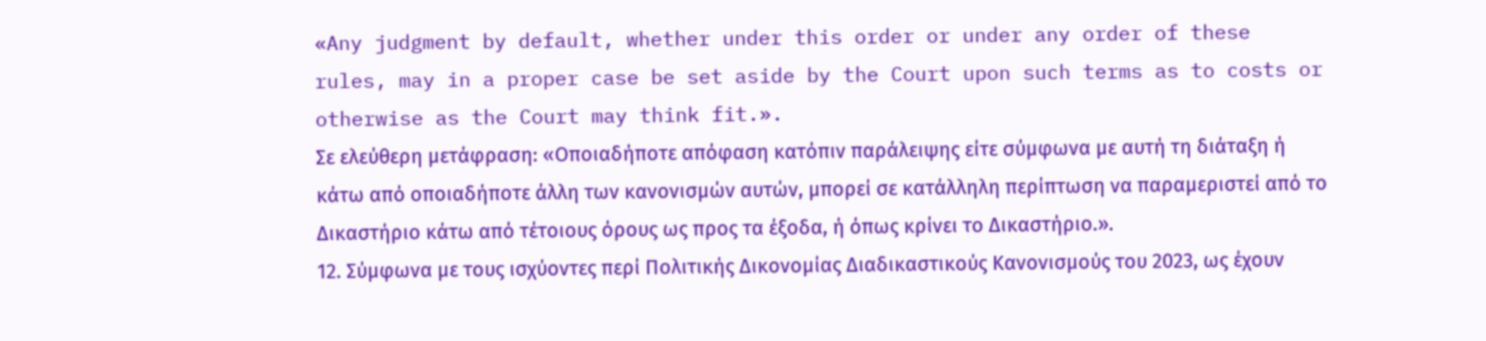«Any judgment by default, whether under this order or under any order of these rules, may in a proper case be set aside by the Court upon such terms as to costs or otherwise as the Court may think fit.».
Σε ελεύθερη μετάφραση: «Οποιαδήποτε απόφαση κατόπιν παράλειψης είτε σύμφωνα με αυτή τη διάταξη ή κάτω από οποιαδήποτε άλλη των κανονισμών αυτών, μπορεί σε κατάλληλη περίπτωση να παραμεριστεί από το Δικαστήριο κάτω από τέτοιους όρους ως προς τα έξοδα, ή όπως κρίνει το Δικαστήριο.».
12. Σύμφωνα με τους ισχύοντες περί Πολιτικής Δικονομίας Διαδικαστικούς Κανονισμούς του 2023, ως έχουν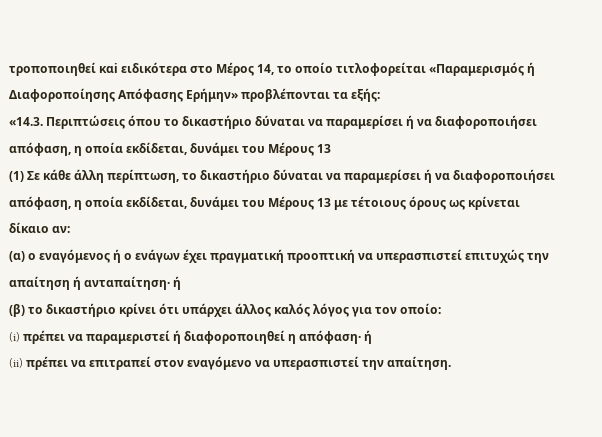τροποποιηθεί καi ειδικότερα στο Μέρος 14, το οποίο τιτλοφορείται «Παραμερισμός ή Διαφοροποίησης Απόφασης Ερήμην» προβλέπονται τα εξής:
«14.3. Περιπτώσεις όπου το δικαστήριο δύναται να παραμερίσει ή να διαφοροποιήσει απόφαση, η οποία εκδίδεται, δυνάμει του Μέρους 13
(1) Σε κάθε άλλη περίπτωση, το δικαστήριο δύναται να παραμερίσει ή να διαφοροποιήσει απόφαση, η οποία εκδίδεται, δυνάμει του Μέρους 13 με τέτοιους όρους ως κρίνεται δίκαιο αν:
(α) ο εναγόμενος ή ο ενάγων έχει πραγματική προοπτική να υπερασπιστεί επιτυχώς την απαίτηση ή ανταπαίτηση· ή
(β) το δικαστήριο κρίνει ότι υπάρχει άλλος καλός λόγος για τον οποίο:
(i) πρέπει να παραμεριστεί ή διαφοροποιηθεί η απόφαση· ή
(ii) πρέπει να επιτραπεί στον εναγόμενο να υπερασπιστεί την απαίτηση.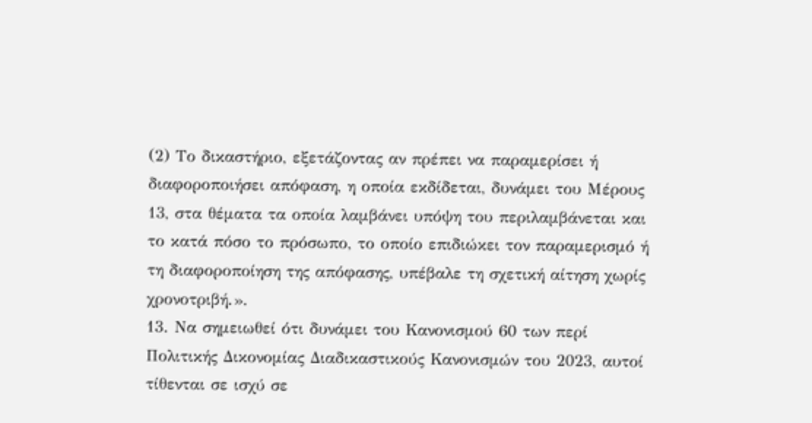(2) Το δικαστήριο, εξετάζοντας αν πρέπει να παραμερίσει ή διαφοροποιήσει απόφαση, η οποία εκδίδεται, δυνάμει του Μέρους 13, στα θέματα τα οποία λαμβάνει υπόψη του περιλαμβάνεται και το κατά πόσο το πρόσωπο, το οποίο επιδιώκει τον παραμερισμό ή τη διαφοροποίηση της απόφασης, υπέβαλε τη σχετική αίτηση χωρίς χρονοτριβή.».
13. Να σημειωθεί ότι δυνάμει του Κανονισμού 60 των περί Πολιτικής Δικονομίας Διαδικαστικούς Κανονισμών του 2023, αυτοί τίθενται σε ισχύ σε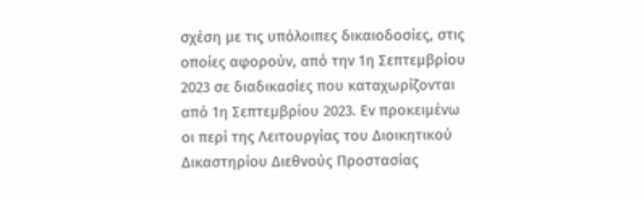σχέση με τις υπόλοιπες δικαιοδοσίες, στις οποίες αφορούν, από την 1η Σεπτεμβρίου 2023 σε διαδικασίες που καταχωρίζονται από 1η Σεπτεμβρίου 2023. Εν προκειμένω οι περί της Λειτουργίας του Διοικητικού Δικαστηρίου Διεθνούς Προστασίας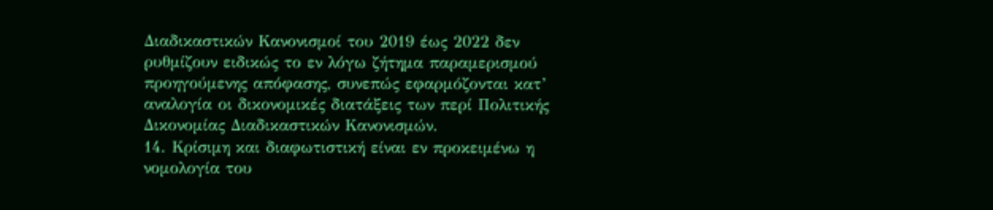Διαδικαστικών Κανονισμοί του 2019 έως 2022 δεν ρυθμίζουν ειδικώς το εν λόγω ζήτημα παραμερισμού προηγούμενης απόφασης, συνεπώς εφαρμόζονται κατ’ αναλογία οι δικονομικές διατάξεις των περί Πολιτικής Δικονομίας Διαδικαστικών Κανονισμών.
14. Κρίσιμη και διαφωτιστική είναι εν προκειμένω η νομολογία του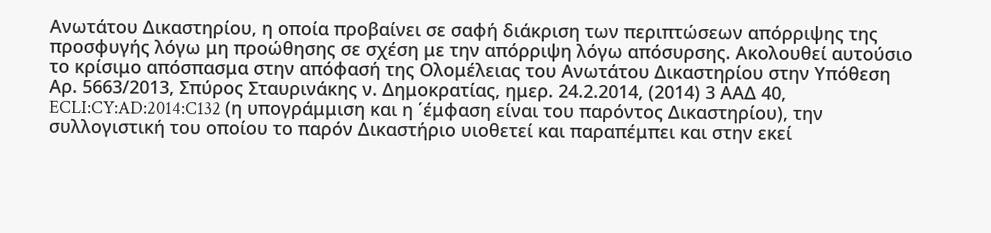Ανωτάτου Δικαστηρίου, η οποία προβαίνει σε σαφή διάκριση των περιπτώσεων απόρριψης της προσφυγής λόγω μη προώθησης σε σχέση με την απόρριψη λόγω απόσυρσης. Ακολουθεί αυτούσιο το κρίσιμο απόσπασμα στην απόφασή της Ολομέλειας του Ανωτάτου Δικαστηρίου στην Υπόθεση Αρ. 5663/2013, Σπύρος Σταυρινάκης ν. Δημοκρατίας, ημερ. 24.2.2014, (2014) 3 ΑΑΔ 40, ECLI:CY:AD:2014:C132 (η υπογράμμιση και η ΄έμφαση είναι του παρόντος Δικαστηρίου), την συλλογιστική του οποίου το παρόν Δικαστήριο υιοθετεί και παραπέμπει και στην εκεί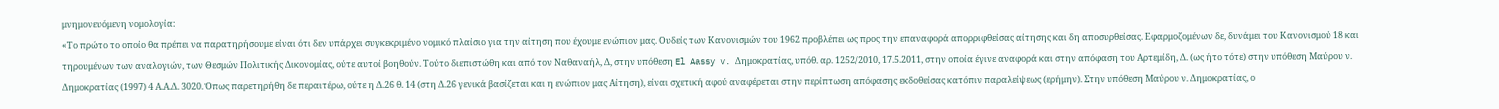μνημονευόμενη νομολογία:
«Το πρώτο το οποίο θα πρέπει να παρατηρήσουμε είναι ότι δεν υπάρχει συγκεκριμένο νομικό πλαίσιο για την αίτηση που έχουμε ενώπιον μας. Ουδείς των Κανονισμών του 1962 προβλέπει ως προς την επαναφορά απορριφθείσας αίτησης και δη αποσυρθείσας. Εφαρμοζομένων δε, δυνάμει του Κανονισμού 18 και τηρουμένων των αναλογιών, των Θεσμών Πολιτικής Δικονομίας, ούτε αυτοί βοηθούν. Τούτο διεπιστώθη και από τον Ναθαναήλ, Δ, στην υπόθεση El Aassy v. Δημοκρατίας, υπόθ. αρ. 1252/2010, 17.5.2011, στην οποία έγινε αναφορά και στην απόφαση του Αρτεμίδη, Δ. (ως ήτο τότε) στην υπόθεση Μαύρου ν. Δημοκρατίας (1997) 4 Α.Α.Δ. 3020. Όπως παρετηρήθη δε περαιτέρω, ούτε η Δ.26 θ. 14 (στη Δ.26 γενικά βασίζεται και η ενώπιον μας Αίτηση), είναι σχετική αφού αναφέρεται στην περίπτωση απόφασης εκδοθείσας κατόπιν παραλείψεως (ερήμην). Στην υπόθεση Μαύρου ν. Δημοκρατίας, ο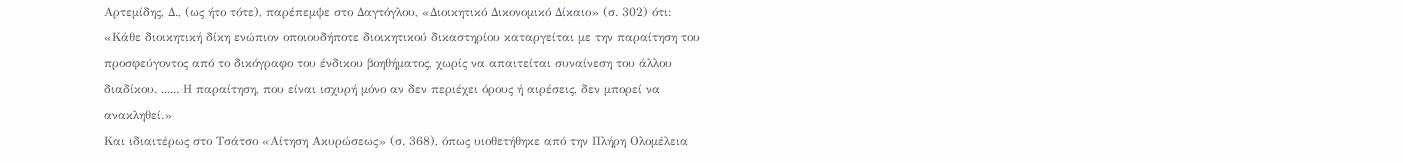Αρτεμίδης, Δ., (ως ήτο τότε), παρέπεμψε στο Δαγτόγλου, «Διοικητικό Δικονομικό Δίκαιο» (σ. 302) ότι:
«Κάθε διοικητική δίκη ενώπιον οποιουδήποτε διοικητικού δικαστηρίου καταργείται με την παραίτηση του προσφεύγοντος από το δικόγραφο του ένδικου βοηθήματος, χωρίς να απαιτείται συναίνεση του άλλου διαδίκου. ...... Η παραίτηση, που είναι ισχυρή μόνο αν δεν περιέχει όρους ή αιρέσεις, δεν μπορεί να ανακληθεί.»
Και ιδιαιτέρως στο Τσάτσο «Αίτηση Ακυρώσεως» (σ. 368), όπως υιοθετήθηκε από την Πλήρη Ολομέλεια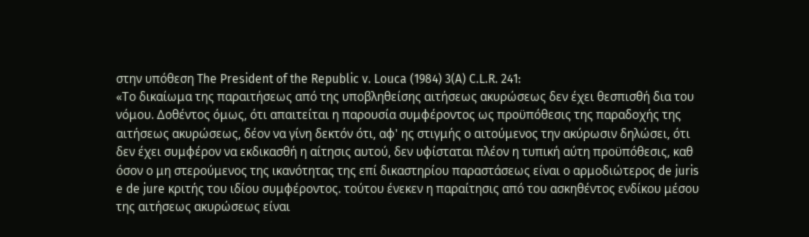στην υπόθεση The President of the Republic v. Louca (1984) 3(A) C.L.R. 241:
«Το δικαίωμα της παραιτήσεως από της υποβληθείσης αιτήσεως ακυρώσεως δεν έχει θεσπισθή δια του νόμου. Δοθέντος όμως, ότι απαιτείται η παρουσία συμφέροντος ως προϋπόθεσις της παραδοχής της αιτήσεως ακυρώσεως, δέον να γίνη δεκτόν ότι, αφ' ης στιγμής ο αιτούμενος την ακύρωσιν δηλώσει, ότι δεν έχει συμφέρον να εκδικασθή η αίτησις αυτού, δεν υφίσταται πλέον η τυπική αύτη προϋπόθεσις, καθ όσον ο μη στερούμενος της ικανότητας της επί δικαστηρίου παραστάσεως είναι ο αρμοδιώτερος de juris e de jure κριτής του ιδίου συμφέροντος. τούτου ένεκεν η παραίτησις από του ασκηθέντος ενδίκου μέσου της αιτήσεως ακυρώσεως είναι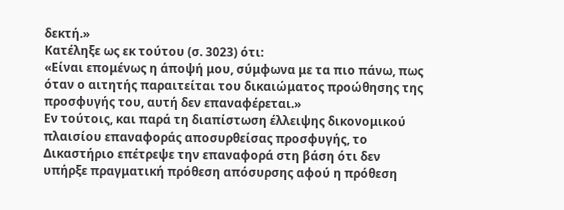δεκτή.»
Κατέληξε ως εκ τούτου (σ. 3023) ότι:
«Είναι επομένως η άποψή μου, σύμφωνα με τα πιο πάνω, πως όταν ο αιτητής παραιτείται του δικαιώματος προώθησης της προσφυγής του, αυτή δεν επαναφέρεται.»
Εν τούτοις, και παρά τη διαπίστωση έλλειψης δικονομικού πλαισίου επαναφοράς αποσυρθείσας προσφυγής, το Δικαστήριο επέτρεψε την επαναφορά στη βάση ότι δεν υπήρξε πραγματική πρόθεση απόσυρσης αφού η πρόθεση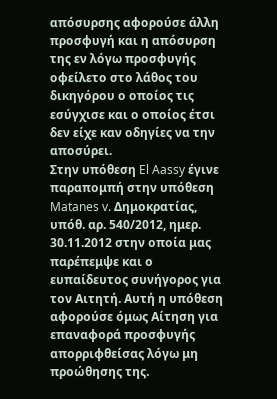απόσυρσης αφορούσε άλλη προσφυγή και η απόσυρση της εν λόγω προσφυγής οφείλετο στο λάθος του δικηγόρου ο οποίος τις εσύγχισε και ο οποίος έτσι δεν είχε καν οδηγίες να την αποσύρει.
Στην υπόθεση El Aassy έγινε παραπομπή στην υπόθεση Matanes v. Δημοκρατίας, υπόθ. αρ. 540/2012, ημερ. 30.11.2012 στην οποία μας παρέπεμψε και ο ευπαίδευτος συνήγορος για τον Αιτητή. Αυτή η υπόθεση αφορούσε όμως Αίτηση για επαναφορά προσφυγής απορριφθείσας λόγω μη προώθησης της.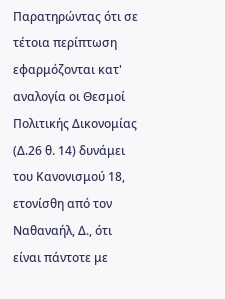Παρατηρώντας ότι σε τέτοια περίπτωση εφαρμόζονται κατ' αναλογία οι Θεσμοί Πολιτικής Δικονομίας (Δ.26 θ. 14) δυνάμει του Κανονισμού 18, ετονίσθη από τον Ναθαναήλ, Δ., ότι είναι πάντοτε με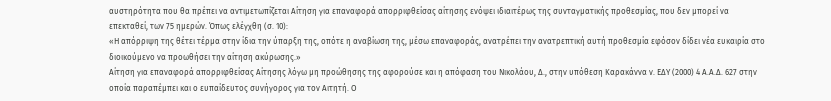αυστηρότητα που θα πρέπει να αντιμετωπίζεται Αίτηση για επαναφορά απορριφθείσας αίτησης ενόψει ιδιαιτέρως της συνταγματικής προθεσμίας, που δεν μπορεί να επεκταθεί, των 75 ημερών. Όπως ελέγχθη (σ. 10):
«Η απόρριψη της θέτει τέρμα στην ίδια την ύπαρξη της, οπότε η αναβίωση της, μέσω επαναφοράς, ανατρέπει την ανατρεπτική αυτή προθεσμία εφόσον δίδει νέα ευκαιρία στο διοικούμενο να προωθήσει την αίτηση ακύρωσης.»
Αίτηση για επαναφορά απορριφθείσας Αίτησης λόγω μη προώθησης της αφορούσε και η απόφαση του Νικολάου, Δ., στην υπόθεση Καρακάννα ν. ΕΔΥ (2000) 4 Α.Α.Δ. 627 στην οποία παραπέμπει και ο ευπαίδευτος συνήγορος για τον Αιτητή. Ο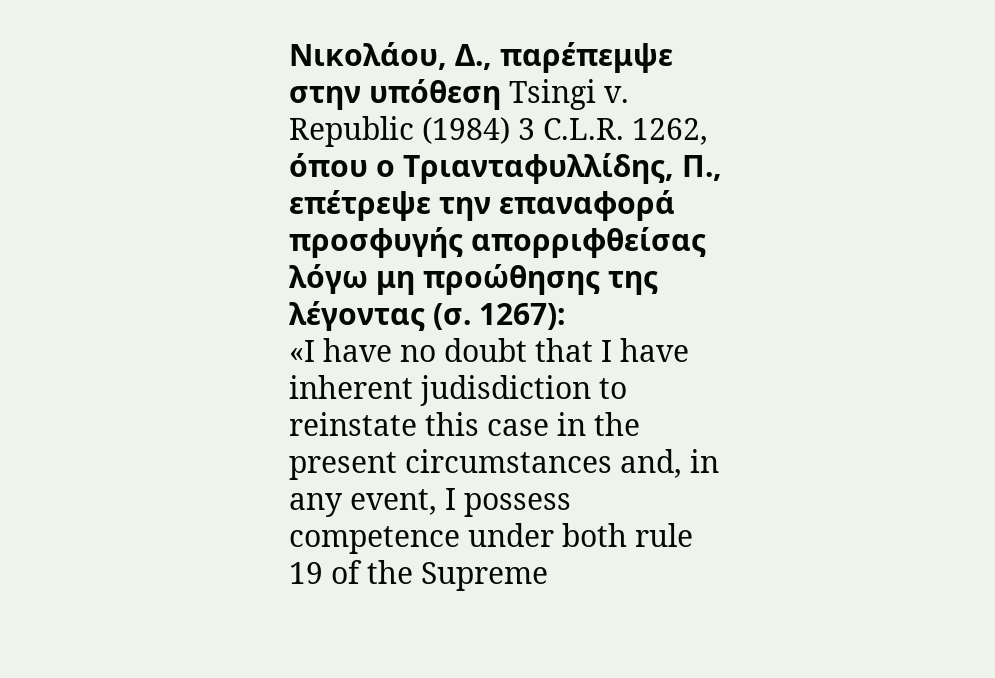Νικολάου, Δ., παρέπεμψε στην υπόθεση Tsingi v. Republic (1984) 3 C.L.R. 1262, όπου ο Τριανταφυλλίδης, Π., επέτρεψε την επαναφορά προσφυγής απορριφθείσας λόγω μη προώθησης της λέγοντας (σ. 1267):
«I have no doubt that I have inherent judisdiction to reinstate this case in the present circumstances and, in any event, I possess competence under both rule 19 of the Supreme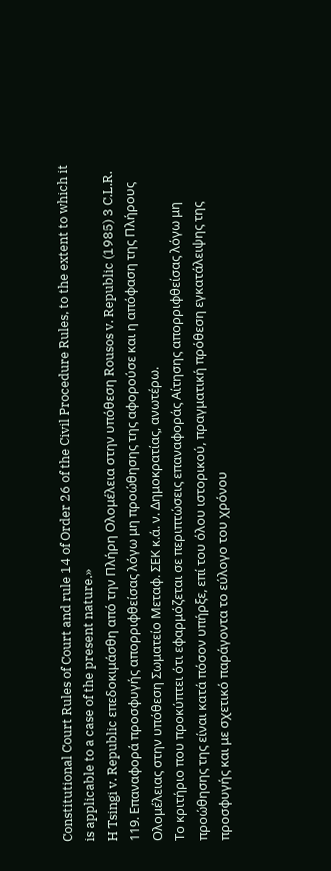Constitutional Court Rules of Court and rule 14 of Order 26 of the Civil Procedure Rules, to the extent to which it is applicable to a case of the present nature.»
H Tsingi v. Republic επεδοκιμάσθη από την Πλήρη Ολομέλεια στην υπόθεση Rousos v. Republic (1985) 3 C.L.R. 119. Επαναφορά προσφυγής απορριφθείσας λόγω μη προώθησης της αφορούσε και η απόφαση της Πλήρους Ολομέλειας στην υπόθεση Σωματείο Μεταφ. ΣΕΚ κ.ά. ν. Δημοκρατίας, ανωτέρω.
Το κριτήριο που προκύπτει ότι εφαρμόζεται σε περιπτώσεις επαναφοράς Αίτησης απορριφθείσας λόγω μη προώθησης της είναι κατά πόσον υπήρξε, επί του όλου ιστορικού, πραγματική πρόθεση εγκατάλειψης της προσφυγής και με σχετικό παράγοντα το εύλογο του χρόνου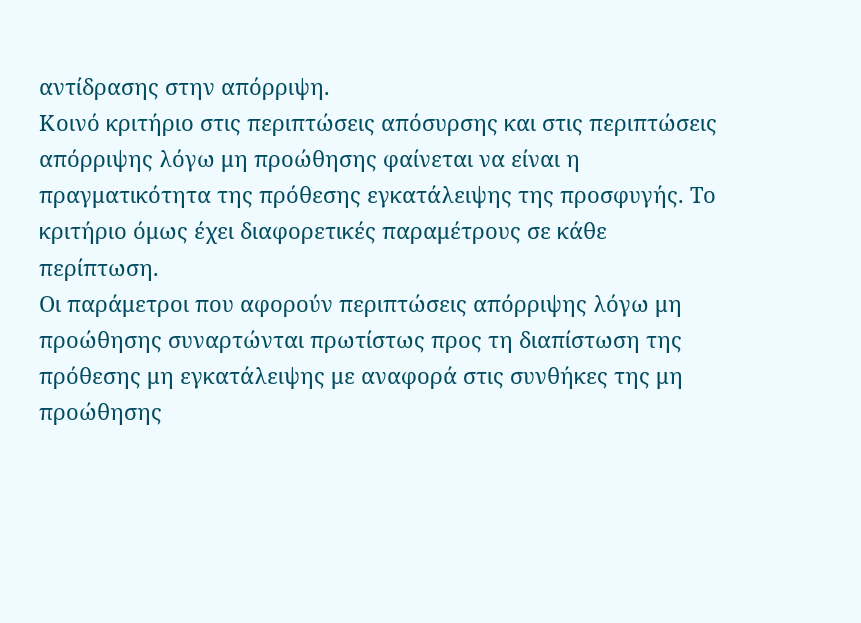αντίδρασης στην απόρριψη.
Κοινό κριτήριο στις περιπτώσεις απόσυρσης και στις περιπτώσεις απόρριψης λόγω μη προώθησης φαίνεται να είναι η πραγματικότητα της πρόθεσης εγκατάλειψης της προσφυγής. Το κριτήριο όμως έχει διαφορετικές παραμέτρους σε κάθε περίπτωση.
Οι παράμετροι που αφορούν περιπτώσεις απόρριψης λόγω μη προώθησης συναρτώνται πρωτίστως προς τη διαπίστωση της πρόθεσης μη εγκατάλειψης με αναφορά στις συνθήκες της μη προώθησης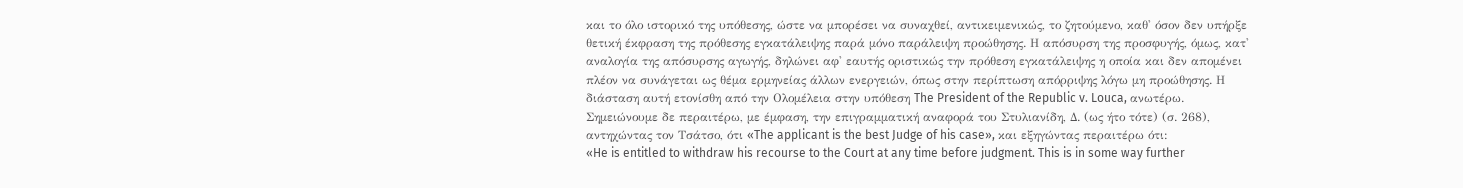και το όλο ιστορικό της υπόθεσης, ώστε να μπορέσει να συναχθεί, αντικειμενικώς, το ζητούμενο, καθ' όσον δεν υπήρξε θετική έκφραση της πρόθεσης εγκατάλειψης παρά μόνο παράλειψη προώθησης. Η απόσυρση της προσφυγής, όμως, κατ' αναλογία της απόσυρσης αγωγής, δηλώνει αφ' εαυτής οριστικώς την πρόθεση εγκατάλειψης η οποία και δεν απομένει πλέον να συνάγεται ως θέμα ερμηνείας άλλων ενεργειών, όπως στην περίπτωση απόρριψης λόγω μη προώθησης. Η διάσταση αυτή ετονίσθη από την Ολομέλεια στην υπόθεση The President of the Republic v. Louca, ανωτέρω. Σημειώνουμε δε περαιτέρω, με έμφαση, την επιγραμματική αναφορά του Στυλιανίδη, Δ. (ως ήτο τότε) (σ. 268), αντηχώντας τον Τσάτσο, ότι «The applicant is the best Judge of his case», και εξηγώντας περαιτέρω ότι:
«He is entitled to withdraw his recourse to the Court at any time before judgment. This is in some way further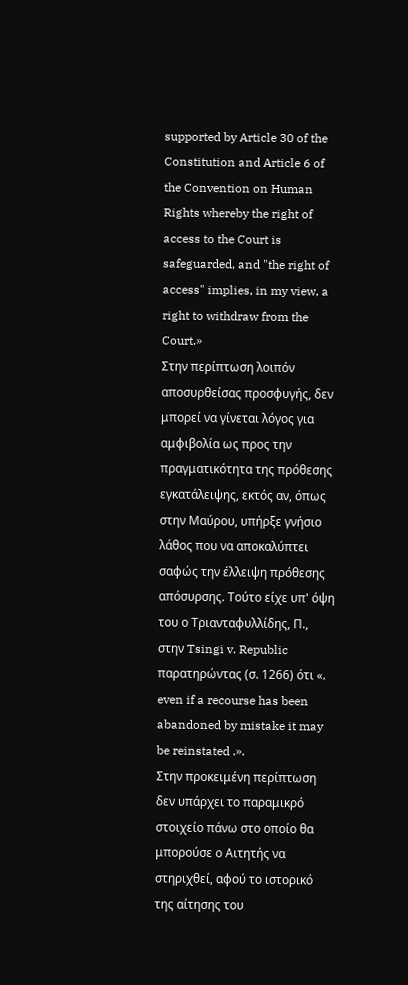supported by Article 30 of the Constitution and Article 6 of the Convention on Human Rights whereby the right of access to the Court is safeguarded, and "the right of access" implies, in my view, a right to withdraw from the Court.»
Στην περίπτωση λοιπόν αποσυρθείσας προσφυγής, δεν μπορεί να γίνεται λόγος για αμφιβολία ως προς την πραγματικότητα της πρόθεσης εγκατάλειψης, εκτός αν, όπως στην Μαύρου, υπήρξε γνήσιο λάθος που να αποκαλύπτει σαφώς την έλλειψη πρόθεσης απόσυρσης. Τούτο είχε υπ' όψη του ο Τριανταφυλλίδης, Π., στην Tsingi v. Republic παρατηρώντας (σ. 1266) ότι «. even if a recourse has been abandoned by mistake it may be reinstated .».
Στην προκειμένη περίπτωση δεν υπάρχει το παραμικρό στοιχείο πάνω στο οποίο θα μπορούσε ο Αιτητής να στηριχθεί, αφού το ιστορικό της αίτησης του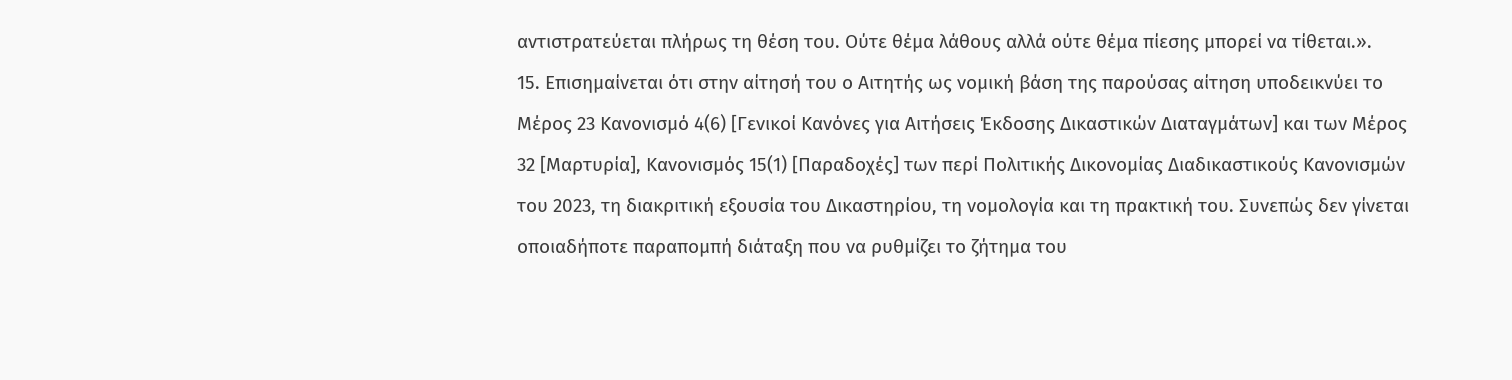αντιστρατεύεται πλήρως τη θέση του. Ούτε θέμα λάθους αλλά ούτε θέμα πίεσης μπορεί να τίθεται.».
15. Επισημαίνεται ότι στην αίτησή του ο Αιτητής ως νομική βάση της παρούσας αίτηση υποδεικνύει το Μέρος 23 Κανονισμό 4(6) [Γενικοί Κανόνες για Αιτήσεις Έκδοσης Δικαστικών Διαταγμάτων] και των Μέρος 32 [Μαρτυρία], Κανονισμός 15(1) [Παραδοχές] των περί Πολιτικής Δικονομίας Διαδικαστικούς Κανονισμών του 2023, τη διακριτική εξουσία του Δικαστηρίου, τη νομολογία και τη πρακτική του. Συνεπώς δεν γίνεται οποιαδήποτε παραπομπή διάταξη που να ρυθμίζει το ζήτημα του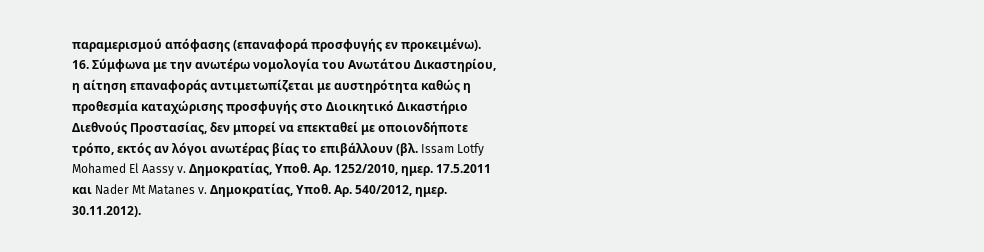παραμερισμού απόφασης (επαναφορά προσφυγής εν προκειμένω).
16. Σύμφωνα με την ανωτέρω νομολογία του Ανωτάτου Δικαστηρίου, η αίτηση επαναφοράς αντιμετωπίζεται με αυστηρότητα καθώς η προθεσμία καταχώρισης προσφυγής στο Διοικητικό Δικαστήριο Διεθνούς Προστασίας, δεν μπορεί να επεκταθεί με οποιονδήποτε τρόπο, εκτός αν λόγοι ανωτέρας βίας το επιβάλλουν (βλ. Issam Lotfy Mohamed El Aassy v. Δημοκρατίας, Υποθ. Αρ. 1252/2010, ημερ. 17.5.2011 και Nader Mt Matanes v. Δημοκρατίας, Υποθ. Αρ. 540/2012, ημερ. 30.11.2012).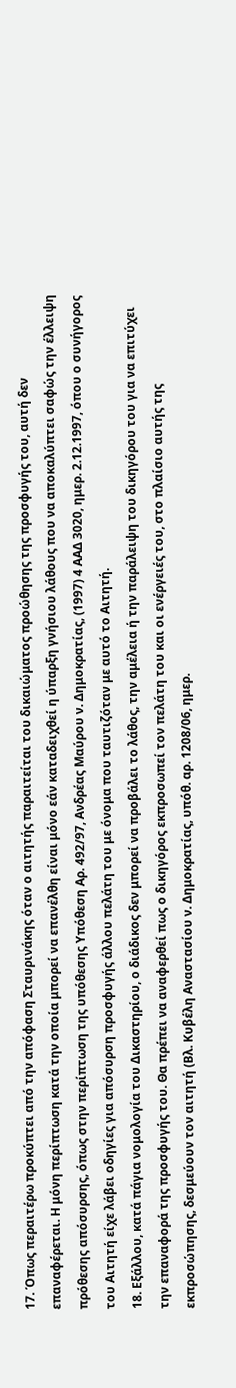17. Όπως περαιτέρω προκύπτει από την απόφαση Σταυρινάκης όταν ο αιτητής παραιτείται του δικαιώματος προώθησης της προσφυγής του, αυτή δεν επαναφέρεται. Η μόνη περίπτωση κατά την οποία μπορεί να επανέλθη είναι μόνο εάν καταδειχθεί η ύπαρξη γνήσιου λάθους που να αποκαλύπτει σαφώς την έλλειψη πρόθεσης απόσυρσης, όπως στην περίπτωση της υπόθεσης Υπόθεση Αρ. 492/97, Ανδρέας Μαύρου ν. Δημοκρατίας, (1997) 4 ΑΑΔ 3020, ημερ. 2.12.1997, όπου ο συνήγορος του Αιτητή είχε λάβει οδηγίες για απόσυρση προσφυγής άλλου πελάτη του με όνομα που ταυτιζόταν με αυτό το Αιτητή.
18. Εξάλλου, κατά πάγια νομολογία του Δικαστηρίου, ο διάδικος δεν μπορεί να προβάλει το λάθος, την αμέλεια ή την παράλειψη του δικηγόρου του για να επιτύχει την επαναφορά της προσφυγής του. Θα πρέπει να αναφερθεί πως ο δικηγόρος εκπροσωπεί τον πελάτη του και οι ενέργειές του, στο πλαίσιο αυτής της εκπροσώπησης, δεσμεύουν τον αιτητή (Βλ. Κυβέλη Αναστασίου ν. Δημοκρατίας, υπόθ. αρ. 1208/06, ημερ.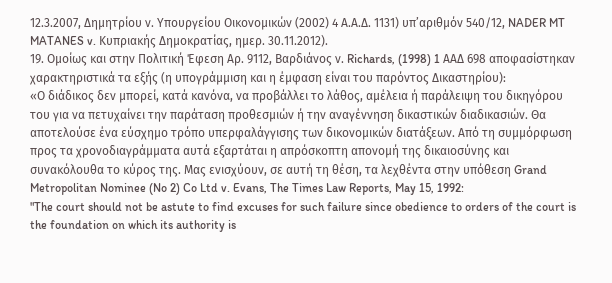12.3.2007, Δημητρίου ν. Υπουργείου Οικονομικών (2002) 4 Α.Α.Δ. 1131) υπ’αριθμόν 540/12, NADER MT MATANES v. Κυπριακής Δημοκρατίας, ημερ. 30.11.2012).
19. Ομοίως και στην Πολιτική Έφεση Aρ. 9112, Bαρδιάνος ν. Richards, (1998) 1 ΑΑΔ 698 αποφασίστηκαν χαρακτηριστικά τα εξής (η υπογράμμιση και η έμφαση είναι του παρόντος Δικαστηρίου):
«Ο διάδικος δεν μπορεί, κατά κανόνα, να προβάλλει το λάθος, αμέλεια ή παράλειψη του δικηγόρου του για να πετυχαίνει την παράταση προθεσμιών ή την αναγέννηση δικαστικών διαδικασιών. Θα αποτελούσε ένα εύσχημο τρόπο υπερφαλάγγισης των δικονομικών διατάξεων. Από τη συμμόρφωση προς τα χρονοδιαγράμματα αυτά εξαρτάται η απρόσκοπτη απονομή της δικαιοσύνης και συνακόλουθα το κύρος της. Μας ενισχύουν, σε αυτή τη θέση, τα λεχθέντα στην υπόθεση Grand Metropolitan Nominee (No 2) Co Ltd v. Evans, The Times Law Reports, May 15, 1992:
"The court should not be astute to find excuses for such failure since obedience to orders of the court is the foundation on which its authority is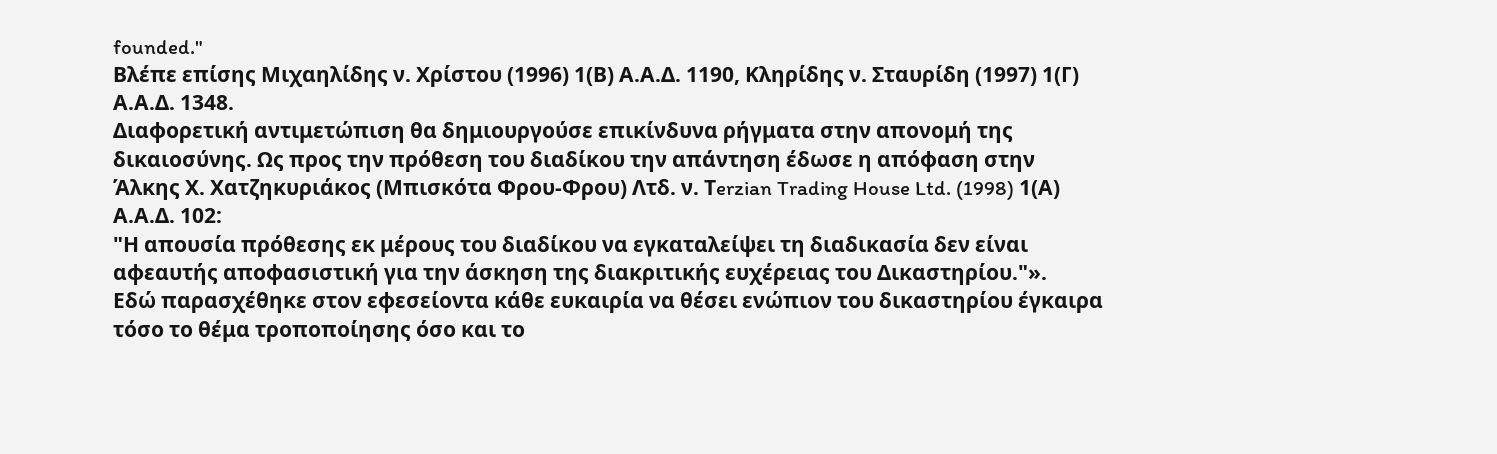founded."
Βλέπε επίσης Μιχαηλίδης ν. Χρίστου (1996) 1(Β) Α.Α.Δ. 1190, Κληρίδης ν. Σταυρίδη (1997) 1(Γ) Α.Α.Δ. 1348.
Διαφορετική αντιμετώπιση θα δημιουργούσε επικίνδυνα ρήγματα στην απονομή της δικαιοσύνης. Ως προς την πρόθεση του διαδίκου την απάντηση έδωσε η απόφαση στην Άλκης Χ. Χατζηκυριάκος (Μπισκότα Φρου-Φρου) Λτδ. ν. Τerzian Trading House Ltd. (1998) 1(Α) Α.Α.Δ. 102:
"Η απουσία πρόθεσης εκ μέρους του διαδίκου να εγκαταλείψει τη διαδικασία δεν είναι αφεαυτής αποφασιστική για την άσκηση της διακριτικής ευχέρειας του Δικαστηρίου."».
Εδώ παρασχέθηκε στον εφεσείοντα κάθε ευκαιρία να θέσει ενώπιον του δικαστηρίου έγκαιρα τόσο το θέμα τροποποίησης όσο και το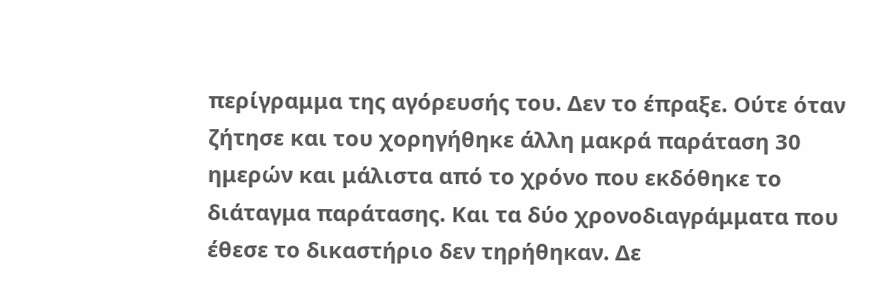περίγραμμα της αγόρευσής του. Δεν το έπραξε. Ούτε όταν ζήτησε και του χορηγήθηκε άλλη μακρά παράταση 30 ημερών και μάλιστα από το χρόνο που εκδόθηκε το διάταγμα παράτασης. Και τα δύο χρονοδιαγράμματα που έθεσε το δικαστήριο δεν τηρήθηκαν. Δε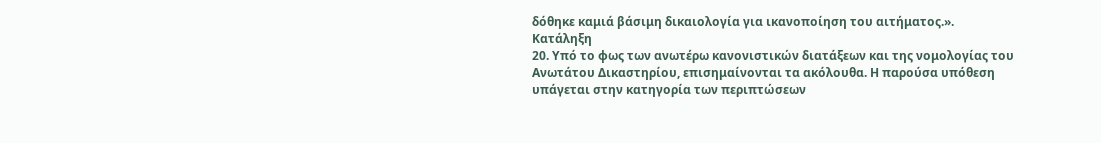δόθηκε καμιά βάσιμη δικαιολογία για ικανοποίηση του αιτήματος.».
Κατάληξη
20. Υπό το φως των ανωτέρω κανονιστικών διατάξεων και της νομολογίας του Ανωτάτου Δικαστηρίου, επισημαίνονται τα ακόλουθα. Η παρούσα υπόθεση υπάγεται στην κατηγορία των περιπτώσεων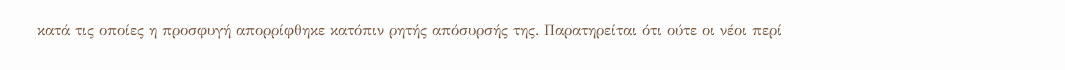κατά τις οποίες η προσφυγή απορρίφθηκε κατόπιν ρητής απόσυρσής της. Παρατηρείται ότι ούτε οι νέοι περί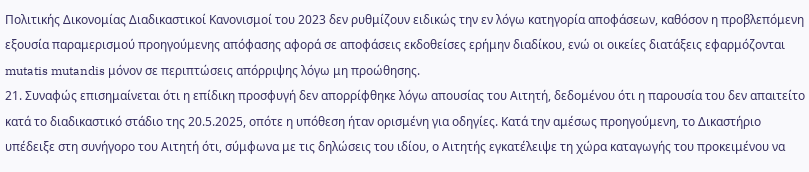Πολιτικής Δικονομίας Διαδικαστικοί Κανονισμοί του 2023 δεν ρυθμίζουν ειδικώς την εν λόγω κατηγορία αποφάσεων, καθόσον η προβλεπόμενη εξουσία παραμερισμού προηγούμενης απόφασης αφορά σε αποφάσεις εκδοθείσες ερήμην διαδίκου, ενώ οι οικείες διατάξεις εφαρμόζονται mutatis mutandis μόνον σε περιπτώσεις απόρριψης λόγω μη προώθησης.
21. Συναφώς επισημαίνεται ότι η επίδικη προσφυγή δεν απορρίφθηκε λόγω απουσίας του Αιτητή, δεδομένου ότι η παρουσία του δεν απαιτείτο κατά το διαδικαστικό στάδιο της 20.5.2025, οπότε η υπόθεση ήταν ορισμένη για οδηγίες. Κατά την αμέσως προηγούμενη, το Δικαστήριο υπέδειξε στη συνήγορο του Αιτητή ότι, σύμφωνα με τις δηλώσεις του ιδίου, ο Αιτητής εγκατέλειψε τη χώρα καταγωγής του προκειμένου να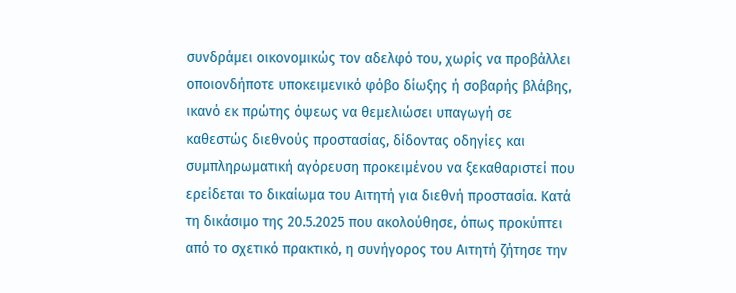συνδράμει οικονομικώς τον αδελφό του, χωρίς να προβάλλει οποιονδήποτε υποκειμενικό φόβο δίωξης ή σοβαρής βλάβης, ικανό εκ πρώτης όψεως να θεμελιώσει υπαγωγή σε καθεστώς διεθνούς προστασίας, δίδοντας οδηγίες και συμπληρωματική αγόρευση προκειμένου να ξεκαθαριστεί που ερείδεται το δικαίωμα του Αιτητή για διεθνή προστασία. Κατά τη δικάσιμο της 20.5.2025 που ακολούθησε, όπως προκύπτει από το σχετικό πρακτικό, η συνήγορος του Αιτητή ζήτησε την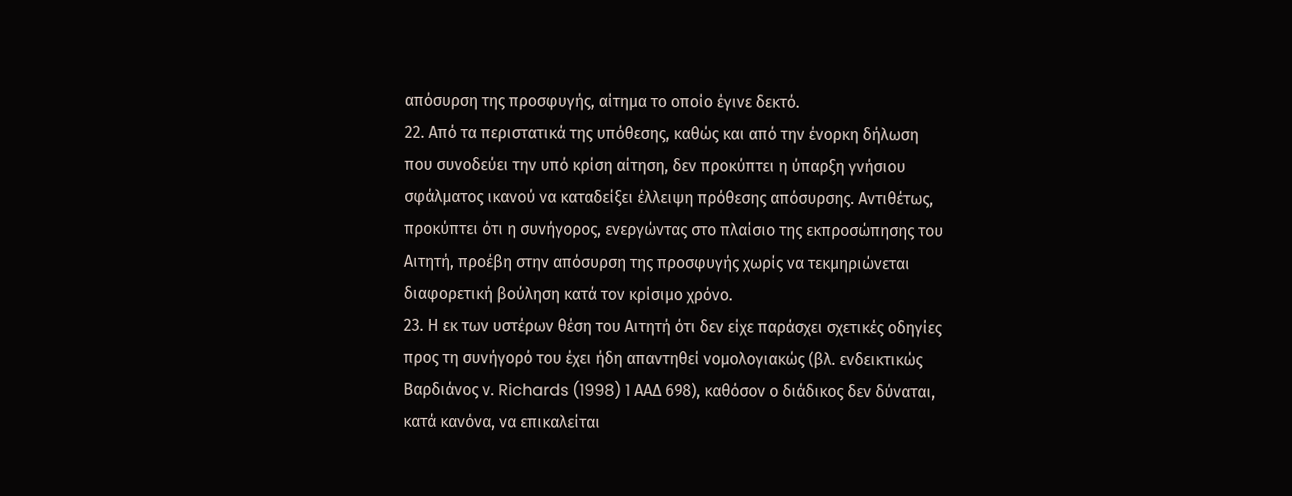απόσυρση της προσφυγής, αίτημα το οποίο έγινε δεκτό.
22. Από τα περιστατικά της υπόθεσης, καθώς και από την ένορκη δήλωση που συνοδεύει την υπό κρίση αίτηση, δεν προκύπτει η ύπαρξη γνήσιου σφάλματος ικανού να καταδείξει έλλειψη πρόθεσης απόσυρσης. Αντιθέτως, προκύπτει ότι η συνήγορος, ενεργώντας στο πλαίσιο της εκπροσώπησης του Αιτητή, προέβη στην απόσυρση της προσφυγής χωρίς να τεκμηριώνεται διαφορετική βούληση κατά τον κρίσιμο χρόνο.
23. Η εκ των υστέρων θέση του Αιτητή ότι δεν είχε παράσχει σχετικές οδηγίες προς τη συνήγορό του έχει ήδη απαντηθεί νομολογιακώς (βλ. ενδεικτικώς Βαρδιάνος ν. Richards (1998) 1 ΑΑΔ 698), καθόσον ο διάδικος δεν δύναται, κατά κανόνα, να επικαλείται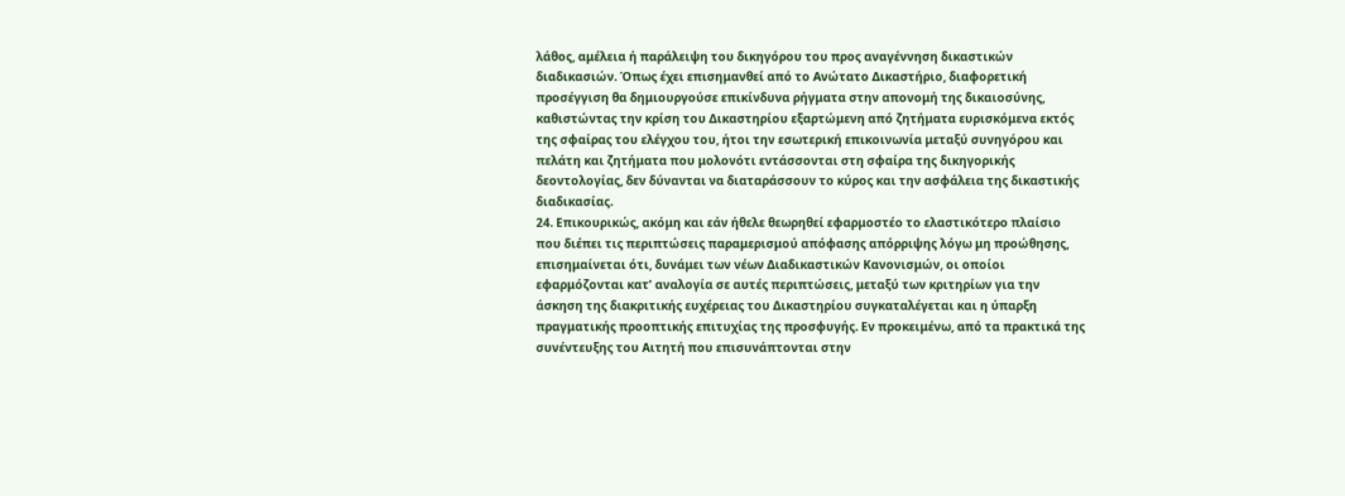λάθος, αμέλεια ή παράλειψη του δικηγόρου του προς αναγέννηση δικαστικών διαδικασιών. Όπως έχει επισημανθεί από το Ανώτατο Δικαστήριο, διαφορετική προσέγγιση θα δημιουργούσε επικίνδυνα ρήγματα στην απονομή της δικαιοσύνης, καθιστώντας την κρίση του Δικαστηρίου εξαρτώμενη από ζητήματα ευρισκόμενα εκτός της σφαίρας του ελέγχου του, ήτοι την εσωτερική επικοινωνία μεταξύ συνηγόρου και πελάτη και ζητήματα που μολονότι εντάσσονται στη σφαίρα της δικηγορικής δεοντολογίας, δεν δύνανται να διαταράσσουν το κύρος και την ασφάλεια της δικαστικής διαδικασίας.
24. Επικουρικώς, ακόμη και εάν ήθελε θεωρηθεί εφαρμοστέο το ελαστικότερο πλαίσιο που διέπει τις περιπτώσεις παραμερισμού απόφασης απόρριψης λόγω μη προώθησης, επισημαίνεται ότι, δυνάμει των νέων Διαδικαστικών Κανονισμών, οι οποίοι εφαρμόζονται κατ’ αναλογία σε αυτές περιπτώσεις, μεταξύ των κριτηρίων για την άσκηση της διακριτικής ευχέρειας του Δικαστηρίου συγκαταλέγεται και η ύπαρξη πραγματικής προοπτικής επιτυχίας της προσφυγής. Εν προκειμένω, από τα πρακτικά της συνέντευξης του Αιτητή που επισυνάπτονται στην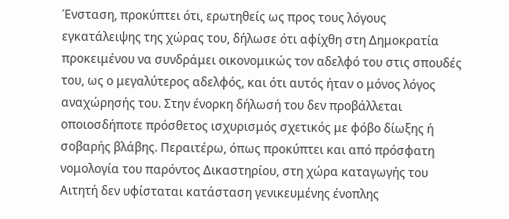Ένσταση, προκύπτει ότι, ερωτηθείς ως προς τους λόγους εγκατάλειψης της χώρας του, δήλωσε ότι αφίχθη στη Δημοκρατία προκειμένου να συνδράμει οικονομικώς τον αδελφό του στις σπουδές του, ως ο μεγαλύτερος αδελφός, και ότι αυτός ήταν ο μόνος λόγος αναχώρησής του. Στην ένορκη δήλωσή του δεν προβάλλεται οποιοσδήποτε πρόσθετος ισχυρισμός σχετικός με φόβο δίωξης ή σοβαρής βλάβης. Περαιτέρω, όπως προκύπτει και από πρόσφατη νομολογία του παρόντος Δικαστηρίου, στη χώρα καταγωγής του Αιτητή δεν υφίσταται κατάσταση γενικευμένης ένοπλης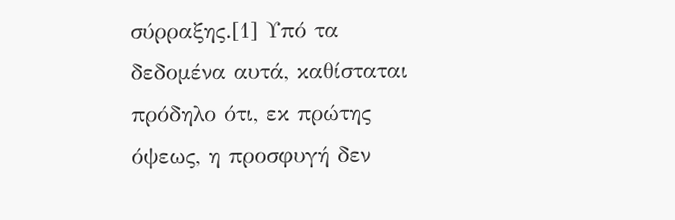σύρραξης.[1] Υπό τα δεδομένα αυτά, καθίσταται πρόδηλο ότι, εκ πρώτης όψεως, η προσφυγή δεν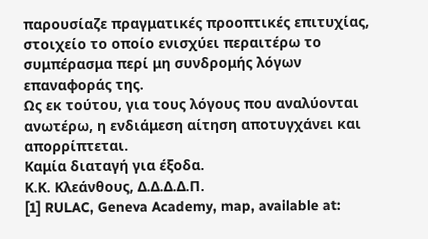παρουσίαζε πραγματικές προοπτικές επιτυχίας, στοιχείο το οποίο ενισχύει περαιτέρω το συμπέρασμα περί μη συνδρομής λόγων επαναφοράς της.
Ως εκ τούτου, για τους λόγους που αναλύονται ανωτέρω, η ενδιάμεση αίτηση αποτυγχάνει και απορρίπτεται.
Καμία διαταγή για έξοδα.
Κ.Κ. Κλεάνθους, Δ.Δ.Δ.Δ.Π.
[1] RULAC, Geneva Academy, map, available at: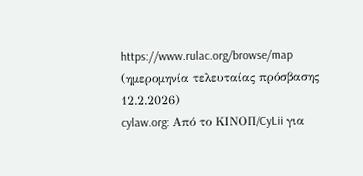https://www.rulac.org/browse/map (ημερομηνία τελευταίας πρόσβασης 12.2.2026)
cylaw.org: Από το ΚΙΝOΠ/CyLii για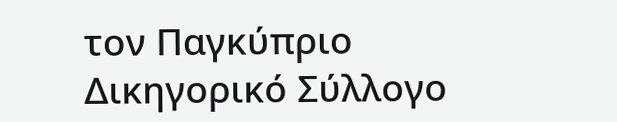τον Παγκύπριο Δικηγορικό Σύλλογο